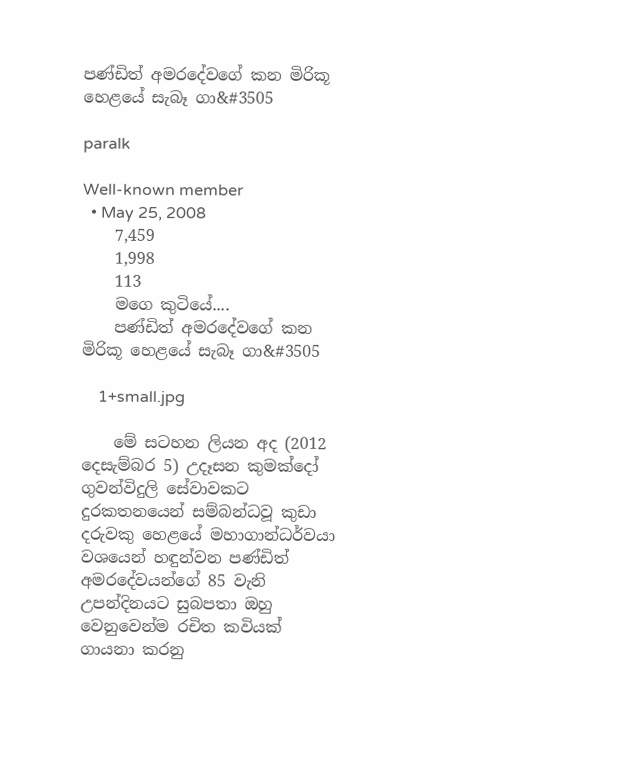පණ්ඩිත් අමරදේවගේ කන මිරිකූ හෙළයේ සැබෑ ගා&#3505

paralk

Well-known member
  • May 25, 2008
    7,459
    1,998
    113
    මගෙ කුටියේ....
    පණ්ඩිත් අමරදේවගේ කන මිරිකූ හෙළයේ සැබෑ ගා&#3505

    1+small.jpg

    මේ සටහන ලියන අද (2012 දෙසැම්බර 5) උදෑසන කුමක්දෝ ගුවන්විදුලි සේවාවකට දුරකතනයෙන් සම්බන්ධවූ කුඩා දරුවකු හෙළයේ මහාගාන්ධර්වයා වශයෙන් හඳුන්වන පණ්ඩිත් අමරදේවයන්ගේ 85 වැනි උපන්දිනයට සුබපතා ඔහු වෙනුවෙන්ම රචිත කවියක් ගායනා කරනු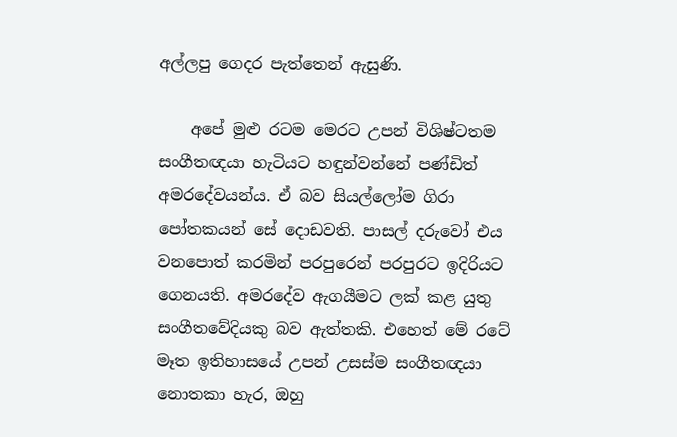අල්ලපු ගෙදර පැත්තෙන් ඇසුණි.

    අපේ මුළු රටම මෙරට උපන් විශිෂ්ටතම සංගීතඥයා හැටියට හඳුන්වන්නේ පණ්ඩිත් අමරදේවයන්ය. ඒ බව සියල්ලෝම ගිරා පෝතකයන් සේ දොඩවති. පාසල් දරුවෝ එය වනපොත් කරමින් පරපුරෙන් පරපුරට ඉදිරියට ගෙනයති. අමරදේව ඇගයීමට ලක් කළ යුතු සංගීතවේදියකු බව ඇත්තකි. එහෙත් මේ රටේ මෑත ඉතිහාසයේ උපන් උසස්ම සංගීතඥයා නොතකා හැර, ඔහු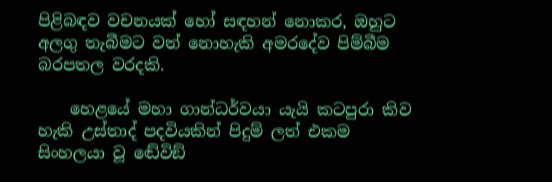පිළිබඳව වචනයක් හෝ සඳහන් නොකර, ඔහුට අලගු තැබීමට වත් නොහැකි අමරදේව පිම්බීම බරපතල වරදකි.

    හෙළයේ මහා ගාන්ධර්වයා යැයි කටපුරා කිව හැකි උස්තාද් පදවියකින් පිදුම් ලත් එකම සිංහලයා වූ ඬේවිඞ්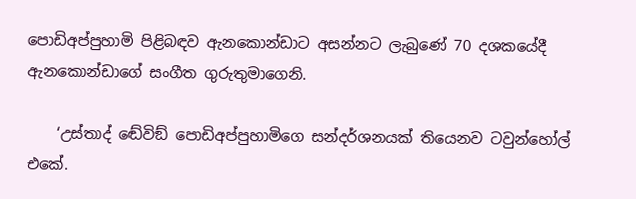පොඩිඅප්පුහාමි පිළිබඳව ඇනකොන්ඩාට අසන්නට ලැබුණේ 70 දශකයේදී ඇනකොන්ඩාගේ සංගීත ගුරුතුමාගෙනි.

    ‘උස්තාද් ඬේවිඞ් පොඩිඅප්පුහාමිගෙ සන්දර්ශනයක් තියෙනව ටවුන්හෝල් එකේ.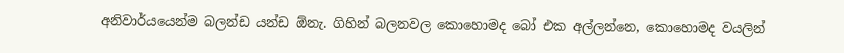අනිවාර්යයෙන්ම බලන්ඩ යන්ඩ ඕනැ. ගිහින් බලනවල කොහොමද බෝ එක අල්ලන්නෙ, කොහොමද වයලින්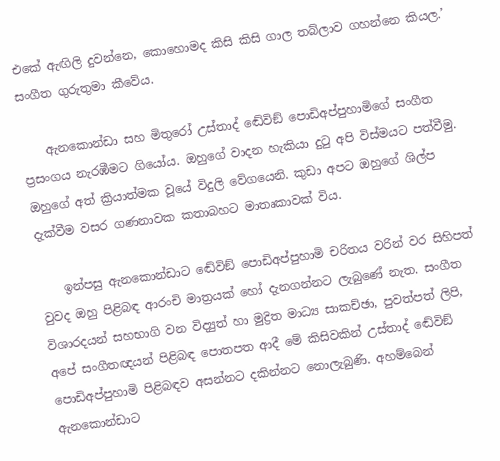එකේ ඇඟිලි දුවන්නෙ, කොහොමද කිසි කිසි ගාල තබ්ලාව ගහන්නෙ කියල.’ සංගීත ගුරුතුමා කීවේය.

    ඇනකොන්ඩා සහ මිතුරෝ උස්තාද් ඬේවිඞ් පොඩිඅප්පුහාමිගේ සංගීත ප්‍රසංගය නැරඹීමට ගියෝය. ඔහුගේ වාදන හැකියා දුටු අපි විස්මයට පත්වීමු. ඔහුගේ අත් ක්‍රියාත්මක වූයේ විදුලි වේගයෙනි. කුඩා අපට ඔහුගේ ශිල්ප දැක්වීම වසර ගණනාවක කතාබහට මාතෘකාවක් විය.

    ඉන්පසු ඇනකොන්ඩාට ඬේවිඞ් පොඩිඅප්පුහාමි චරිතය වරින් වර සිහිපත් වුවද ඔහු පිළිබඳ ආරංචි මාත්‍රයක් හෝ දැනගන්නට ලැබුණේ නැත. සංගීත විශාරදයන් සහභාගි වන විද්‍යුත් හා මුද්‍රිත මාධ්‍ය සාකච්ඡා, පුවත්පත් ලිපි, අපේ සංගීතඥයන් පිළිබඳ පොතපත ආදී මේ කිසිවකින් උස්තාද් ඬේවිඞ් පොඩිඅප්පුහාමි පිළිබඳව අසන්නට දකින්නට නොලැබුණි. අහම්බෙන් ඇනකොන්ඩාට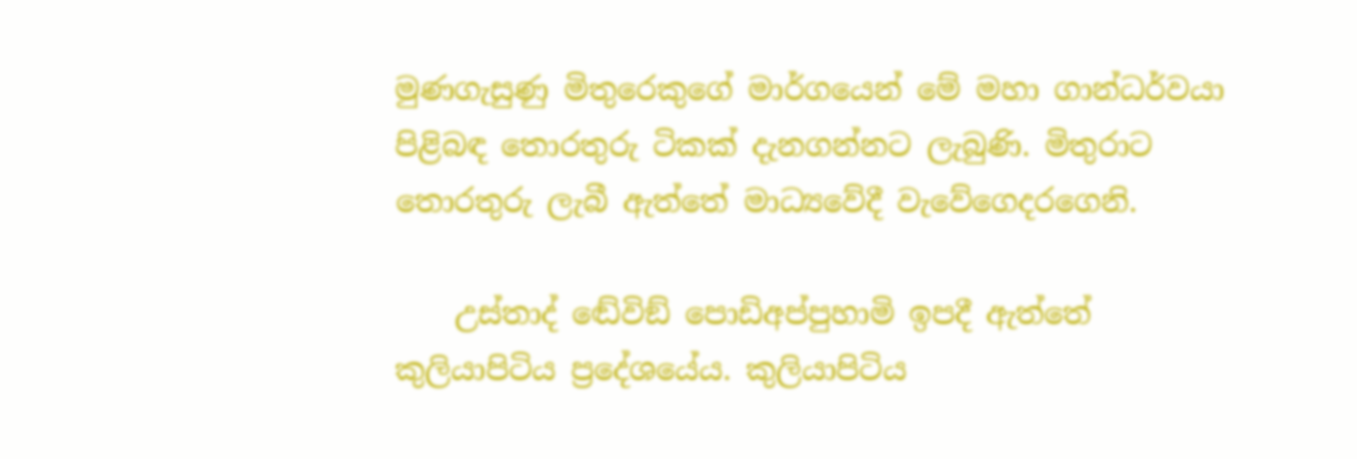මුණගැසුණු මිතුරෙකුගේ මාර්ගයෙන් මේ මහා ගාන්ධර්වයා පිළිබඳ තොරතුරු ටිකක් දැනගන්නට ලැබුණි. මිතුරාට තොරතුරු ලැබී ඇත්තේ මාධ්‍යවේදී වැවේගෙදරගෙනි.

    උස්තාද් ඬේවිඞ් පොඩිඅප්පුහාමි ඉපදී ඇත්තේ කුලියාපිටිය ප්‍රදේශයේය. කුලියාපිටිය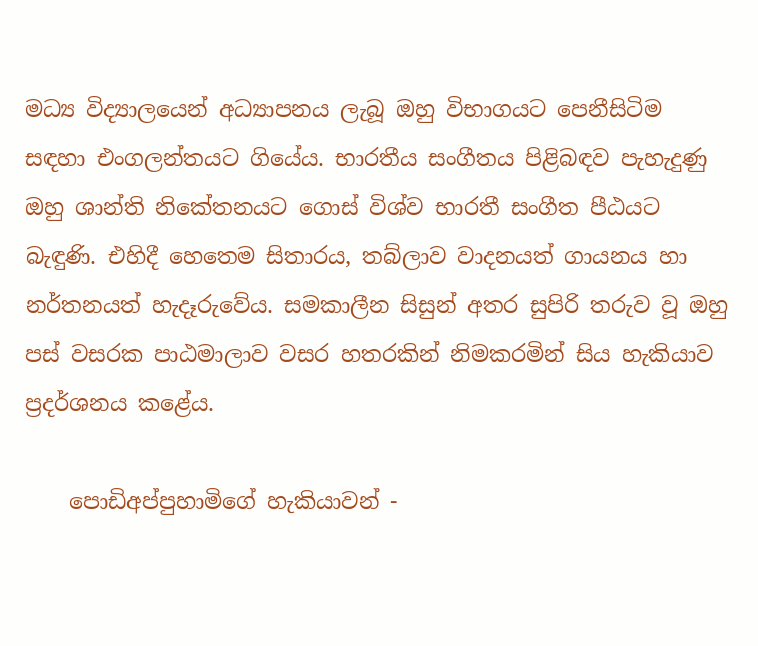මධ්‍ය විද්‍යාලයෙන් අධ්‍යාපනය ලැබූ ඔහු විභාගයට පෙනීසිටිම සඳහා එංගලන්තයට ගියේය. භාරතීය සංගීතය පිළිබඳව පැහැදුණු ඔහු ශාන්ති නිකේතනයට ගොස් විශ්ව භාරතී සංගීත පීඨයට බැඳුණි. එහිදී හෙතෙම සිතාරය, තබ්ලාව වාදනයත් ගායනය හා නර්තනයත් හැදෑරුවේය. සමකාලීන සිසුන් අතර සුපිරි තරුව වූ ඔහු පස් වසරක පාඨමාලාව වසර හතරකින් නිමකරමින් සිය හැකියාව ප්‍රදර්ශනය කළේය.

    පොඩිඅප්පුහාමිගේ හැකියාවන් -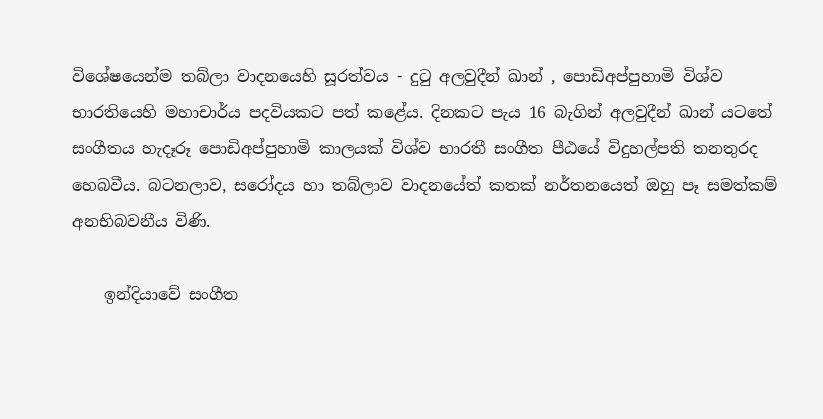විශේෂයෙන්ම තබ්ලා වාදනයෙහි සූරත්වය - දුටු අලවුදීන් ඛාන් , පොඩිඅප්පුහාමි විශ්ව භාරතියෙහි මහාචාර්ය පදවියකට පත් කළේය. දිනකට පැය 16 බැගින් අලවුදීන් ඛාන් යටතේ සංගීතය හැදෑරූ පොඩිඅප්පුහාමි කාලයක් විශ්ව භාරතී සංගීත පීඨයේ විදුහල්පති තනතුරද හෙබවීය. බටනලාව, සරෝදය හා තබ්ලාව වාදනයේත් කතක් නර්තනයෙත් ඔහු පෑ සමත්කම් අනභිබවනීය විණි.

    ඉන්දියාවේ සංගීත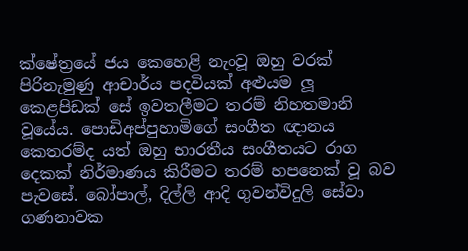ක්ෂේත්‍රයේ ජය කෙහෙළි නැංවූ ඔහු වරක් පිරිනැමුණු ආචාර්ය පදවියක් අළුයම ලූ කෙළපිඩක් සේ ඉවතලීමට තරම් නිහතමානි වූයේය. පොඩිඅප්පුහාමිගේ සංගීත ඥානය කෙතරම්ද යත් ඔහු භාරතීය සංගීතයට රාග දෙකක් නිර්මාණය කිරීමට තරම් හපනෙක් වූ බව පැවසේ. බෝපාල්, දිල්ලි ආදි ගුවන්විදුලි සේවා ගණනාවක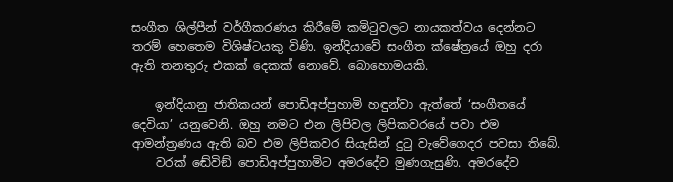සංගීත ශිල්පීන් වර්ගීකරණය කිරීමේ කමිටුවලට නායකත්වය දෙන්නට තරම් හෙතෙම විශිෂ්ටයකු විණි. ඉන්දියාවේ සංගීත ක්ෂේත්‍රයේ ඔහු දරා ඇති තනතුරු එකක් දෙකක් නොවේ. බොහොමයකි.

    ඉන්දියානු ජාතිකයන් පොඩිඅප්පුහාමි හඳුන්වා ඇත්තේ ‘සංගීතයේ දෙවියා’ යනුවෙනි. ඔහු නමට එන ලිපිවල ලිපිකවරයේ පවා එම ආමන්ත්‍රණය ඇති බව එම ලිපිකවර සියැසින් දුටු වැවේගෙදර පවසා තිබේ.
    වරක් ඬේවිඞ් පොඩිඅප්පුහාමිට අමරදේව මුණගැසුණි. අමරදේව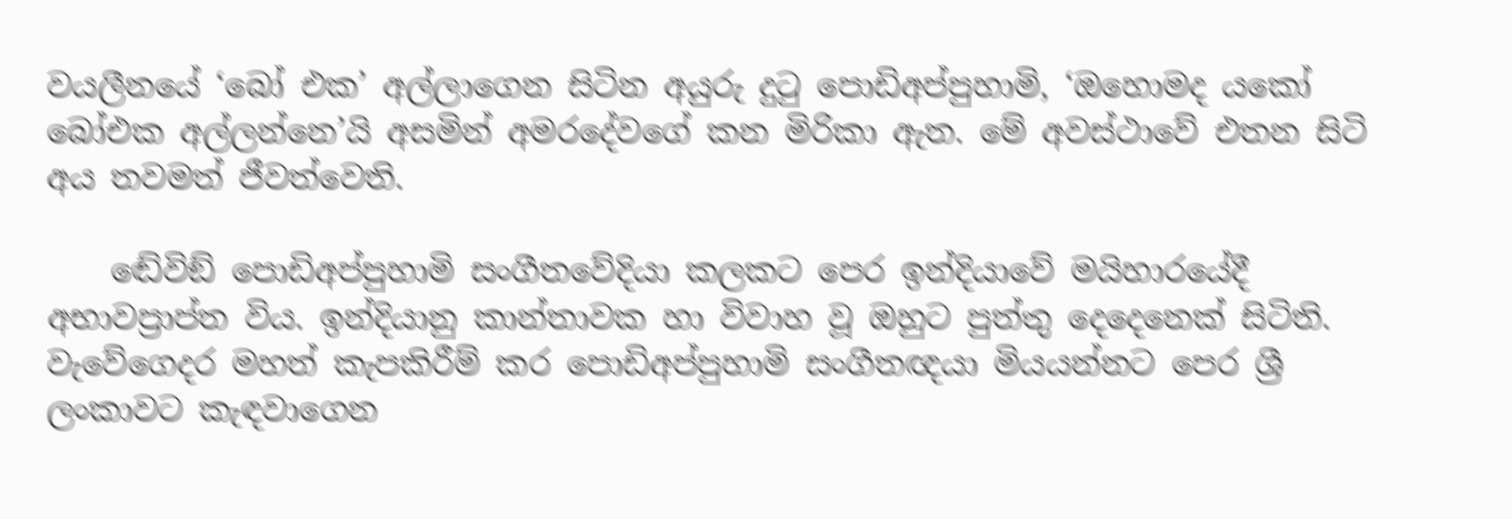වයලීනයේ ‘බෝ එක’ අල්ලාගෙන සිටින අයුරු දුටු පොඩිඅප්පුහාමි, ‘ඔහොමද යකෝ බෝඑක අල්ලන්නෙ’යි අසමින් අමරදේවගේ කන මිරිකා ඇත. මේ අවස්ථාවේ එතන සිටි අය තවමත් ජීවත්වෙති.

    ඬේවිඞ් පොඩිඅප්පුහාමි සංගීතවේදියා කලකට පෙර ඉන්දියාවේ මයිහාරයේදී අභාවප්‍රාප්ත විය. ඉන්දියානු කාන්තාවක හා විවාහ වූ ඔහුට පුත්තු දෙදෙනෙක් සිටිති. වැවේගෙදර මහත් කැපකිරීම් කර පොඩිඅප්පුහාමි සංගීතඥයා මියයන්නට පෙර ශ්‍රී ලංකාවට කැඳවාගෙන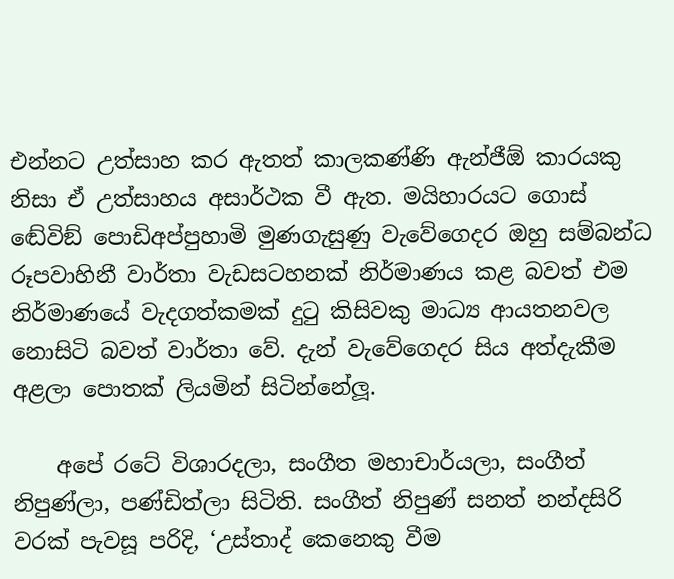එන්නට උත්සාහ කර ඇතත් කාලකණ්ණි ඇන්ජීඕ කාරයකු නිසා ඒ උත්සාහය අසාර්ථක වී ඇත. මයිහාරයට ගොස් ඬේවිඞ් පොඩිඅප්පුහාමි මුණගැසුණු වැවේගෙදර ඔහු සම්බන්ධ රූපවාහිනී වාර්තා වැඩසටහනක් නිර්මාණය කළ බවත් එම නිර්මාණයේ වැදගත්කමක් දුටු කිසිවකු මාධ්‍ය ආයතනවල නොසිටි බවත් වාර්තා වේ. දැන් වැවේගෙදර සිය අත්දැකීම අළලා පොතක් ලියමින් සිටින්නේලූ.

    අපේ රටේ විශාරදලා, සංගීත මහාචාර්යලා, සංගීත් නිපුණ්ලා, පණ්ඩිත්ලා සිටිති. සංගීත් නිපුණ් සනත් නන්දසිරි වරක් පැවසූ පරිදි, ‘උස්තාද් කෙනෙකු වීම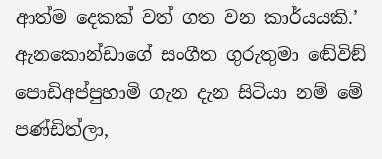ආත්ම දෙකක් වත් ගත වන කාර්යයකි.’ ඇනකොන්ඩාගේ සංගීත ගුරුතුමා ඬේවිඞ් පොඩිඅප්පුහාමි ගැන දැන සිටියා නම් මේ පණ්ඩිත්ලා,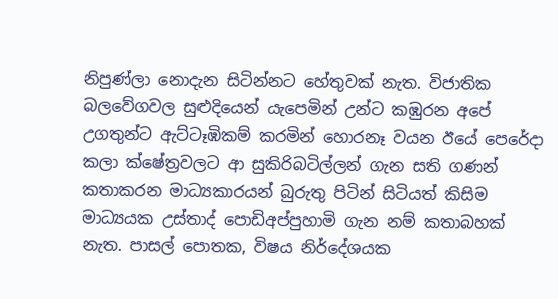නිපුණ්ලා නොදැන සිටින්නට හේතුවක් නැත. විජාතික බලවේගවල සුළුදියෙන් යැපෙමින් උන්ට කඹුරන අපේ උගතුන්ට ඇට්ටෑඹිකම් කරමින් හොරනෑ වයන ඊයේ පෙරේදා කලා ක්ෂේත්‍රවලට ආ සුකිරිබටිල්ලන් ගැන සති ගණන් කතාකරන මාධ්‍යකාරයන් බුරුතු පිටින් සිටියත් කිසිම මාධ්‍යයක උස්තාද් පොඩිඅප්පුහාමි ගැන නම් කතාබහක් නැත. පාසල් පොතක, විෂය නිර්දේශයක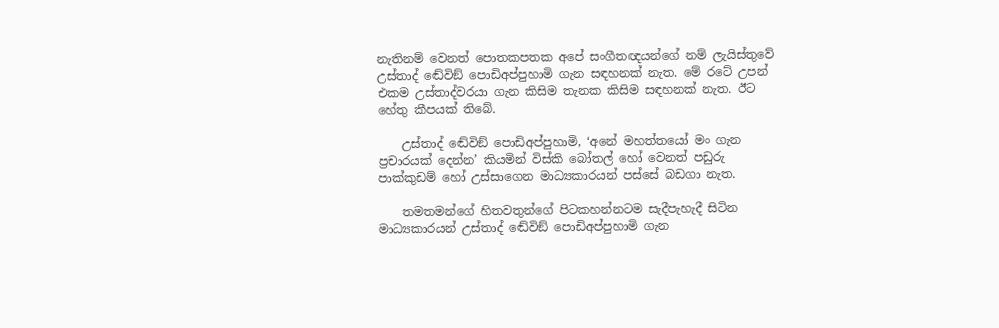නැතිනම් වෙනත් පොතකපතක අපේ සංගීතඥයන්ගේ නම් ලැයිස්තුවේ උස්තාද් ඬේවිඞ් පොඩිඅප්පුහාමි ගැන සඳහනක් නැත. මේ රටේ උපන් එකම උස්තාද්වරයා ගැන කිසිම තැනක කිසිම සඳහනක් නැත. ඊට හේතු කීපයක් තිබේ.

    උස්තාද් ඬේවිඞ් පොඩිඅප්පුහාමි, ‘අනේ මහත්තයෝ මං ගැන ප්‍රචාරයක් දෙන්න’ කියමින් විස්කි බෝතල් හෝ වෙනත් පඩුරු පාක්කුඩම් හෝ උස්සාගෙන මාධ්‍යකාරයන් පස්සේ බඩගා නැත.

    තමතමන්ගේ හිතවතුන්ගේ පිටකහන්නටම සැදීපැහැදී සිටින මාධ්‍යකාරයන් උස්තාද් ඬේවිඞ් පොඩිඅප්පුහාමි ගැන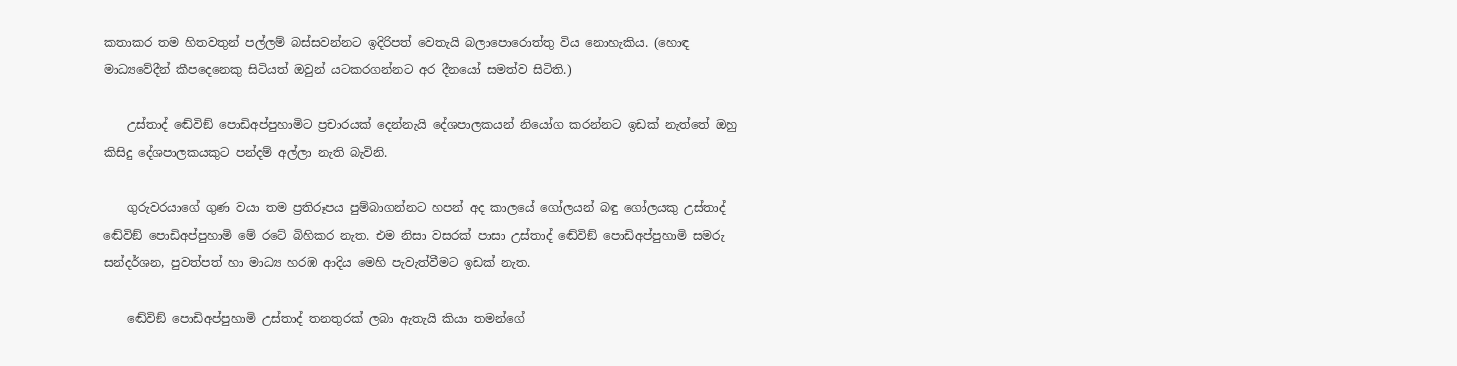කතාකර තම හිතවතුන් පල්ලම් බස්සවන්නට ඉදිරිපත් වෙතැයි බලාපොරොත්තු විය නොහැකිය. (හොඳ මාධ්‍යවේදීන් කීපදෙනෙකු සිටියත් ඔවුන් යටකරගන්නට අර දීනයෝ සමත්ව සිටිති.)

    උස්තාද් ඬේවිඞ් පොඩිඅප්පුහාමිට ප්‍රචාරයක් දෙන්නැයි දේශපාලකයන් නියෝග කරන්නට ඉඩක් නැත්තේ ඔහු කිසිදු දේශපාලකයකුට පන්දම් අල්ලා නැති බැවිනි.

    ගුරුවරයාගේ ගුණ වයා තම ප්‍රතිරූපය පුම්බාගන්නට හපන් අද කාලයේ ගෝලයන් බඳු ගෝලයකු උස්තාද් ඬේවිඞ් පොඩිඅප්පුහාමි මේ රටේ බිහිකර නැත. එම නිසා වසරක් පාසා උස්තාද් ඬේවිඞ් පොඩිඅප්පුහාමි සමරු සන්දර්ශන, පුවත්පත් හා මාධ්‍ය හරඹ ආදිය මෙහි පැවැත්වීමට ඉඩක් නැත.

    ඬේවිඞ් පොඩිඅප්පුහාමි උස්තාද් තනතුරක් ලබා ඇතැයි කියා තමන්ගේ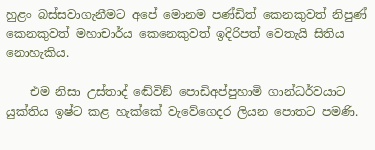හුළං බස්සවාගැනීමට අපේ මොනම පණ්ඩිත් කෙනකුවත් නිපුණ් කෙනකුවත් මහාචාර්ය කෙනෙකුවත් ඉදිරිපත් වෙතැයි සිතිය නොහැකිය.

    එම නිසා උස්තාද් ඬේවිඞ් පොඩිඅප්පුහාමි ගාන්ධර්වයාට යුක්තිය ඉෂ්ට කළ හැක්කේ වැවේගෙදර ලියන පොතට පමණි.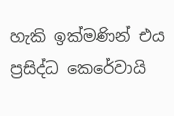හැකි ඉක්මණින් එය ප්‍රසිද්ධ කෙරේවායි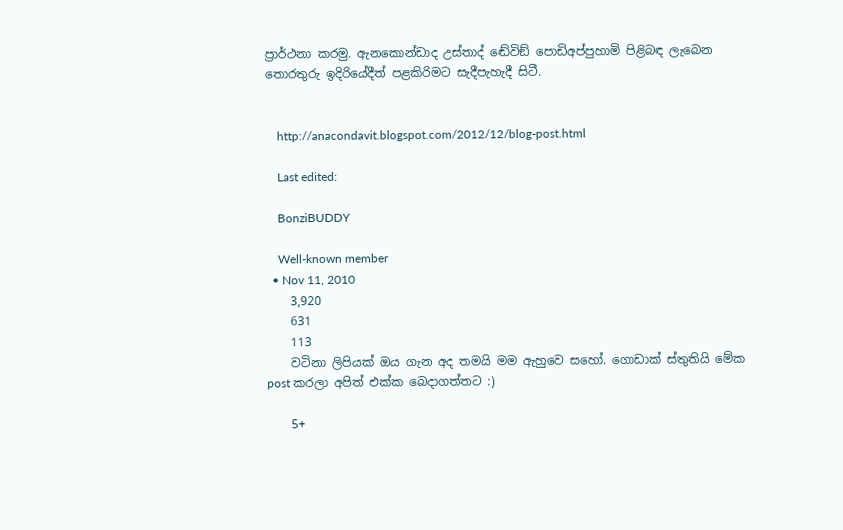ප්‍රාර්ථනා කරමු. ඇනකොන්ඩාද උස්තාද් ඬේවිඞ් පොඩිඅප්පුහාමි පිළිබඳ ලැබෙන තොරතුරු ඉදිරියේදීත් පළකිරිමට සැදීපැහැදී සිටී.


    http://anacondavit.blogspot.com/2012/12/blog-post.html

    Last edited:

    BonziBUDDY

    Well-known member
  • Nov 11, 2010
    3,920
    631
    113
    වටිනා ලිපියක් ඔය ගැන අද තමයි මම ඇහුවෙ සහෝ. ගොඩාක් ස්තුතියි මේක post කරලා අපිත් එක්ක බෙදාගත්තට :)

    5+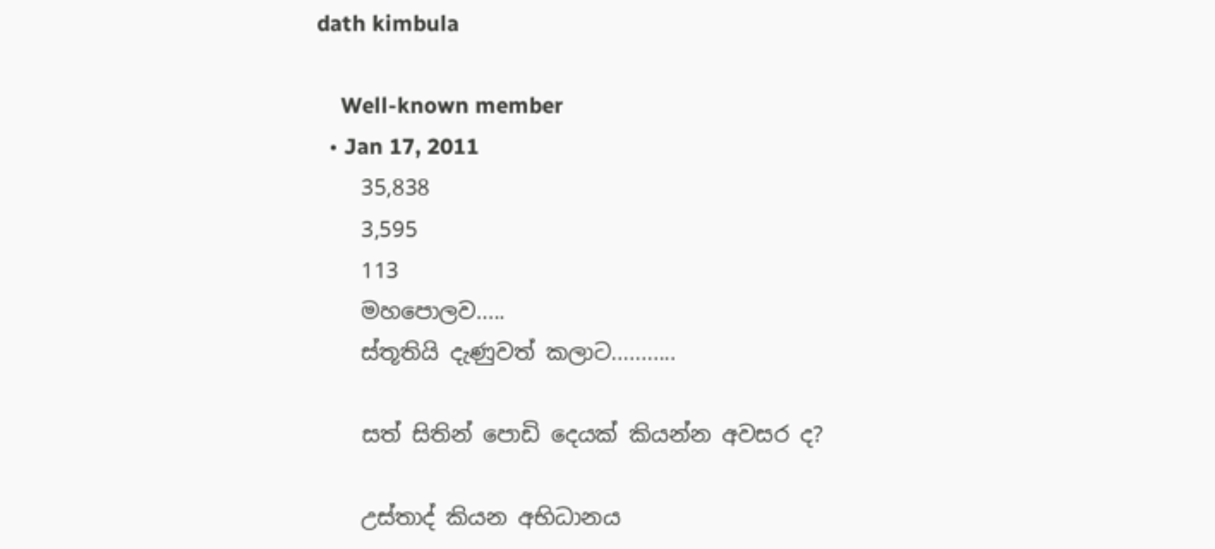dath kimbula

    Well-known member
  • Jan 17, 2011
    35,838
    3,595
    113
    මහපොලව.....
    ස්තූතියි දැණුවත් කලාට...........

    සත් සිතින් පොඩි දෙයක් කියන්න අවසර ද?

    උස්තාද් කියන අභිධානය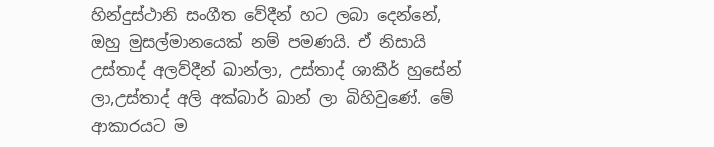හින්දුස්ථානි සංගීත වේදීන් හට ලබා දෙන්නේ, ඔහු මුසල්මානයෙක් නම් පමණයි. ඒ නිසායි උස්තාද් අලව්දීන් ඛාන්ලා, උස්තාද් ශාකීර් හුසේන් ලා,උස්තාද් අලි අක්බාර් ඛාන් ලා බිහිවුණේ. මේ ආකාරයට ම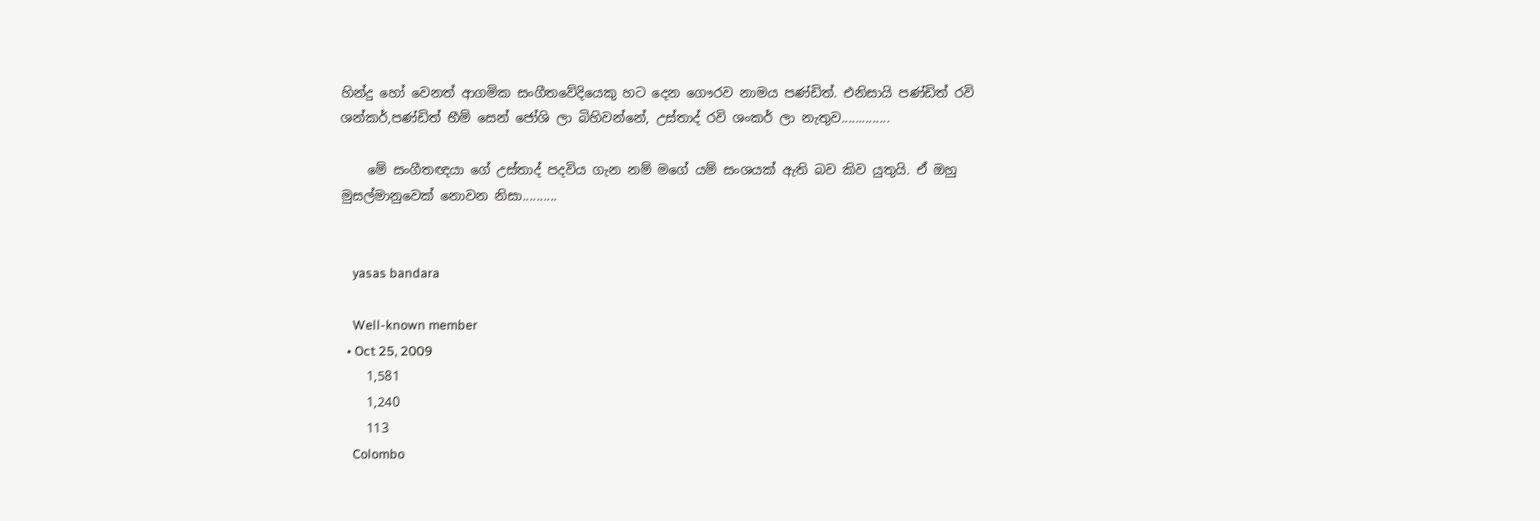හින්දු හෝ වෙනත් ආගමික සංගීතවේදියෙකු හට දෙන ගෞරව නාමය පණ්ඩිත්. එනිසායි පණ්ඩිත් රවි ශන්කර්,පණ්ඩිත් භීම් සෙන් ජෝශි ලා බිහිවන්නේ, උස්තාද් රවි ශංකර් ලා නැතුව..............

    මේ සංගීතඥයා ගේ උස්තාද් පදවිය ගැන නම් මගේ යම් සංශයක් ඇති බව කිව යුතුයි. ඒ ඔහු මුසල්මානුවෙක් නොවන නිසා..........


    yasas bandara

    Well-known member
  • Oct 25, 2009
    1,581
    1,240
    113
    Colombo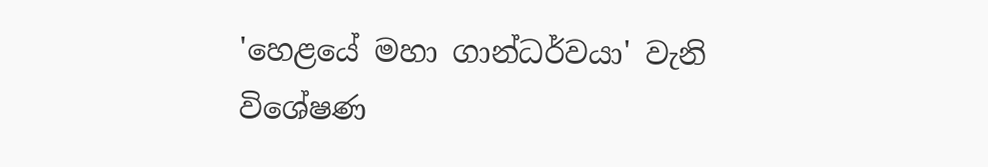'හෙළයේ මහා ගාන්ධර්වයා' වැනි විශේෂණ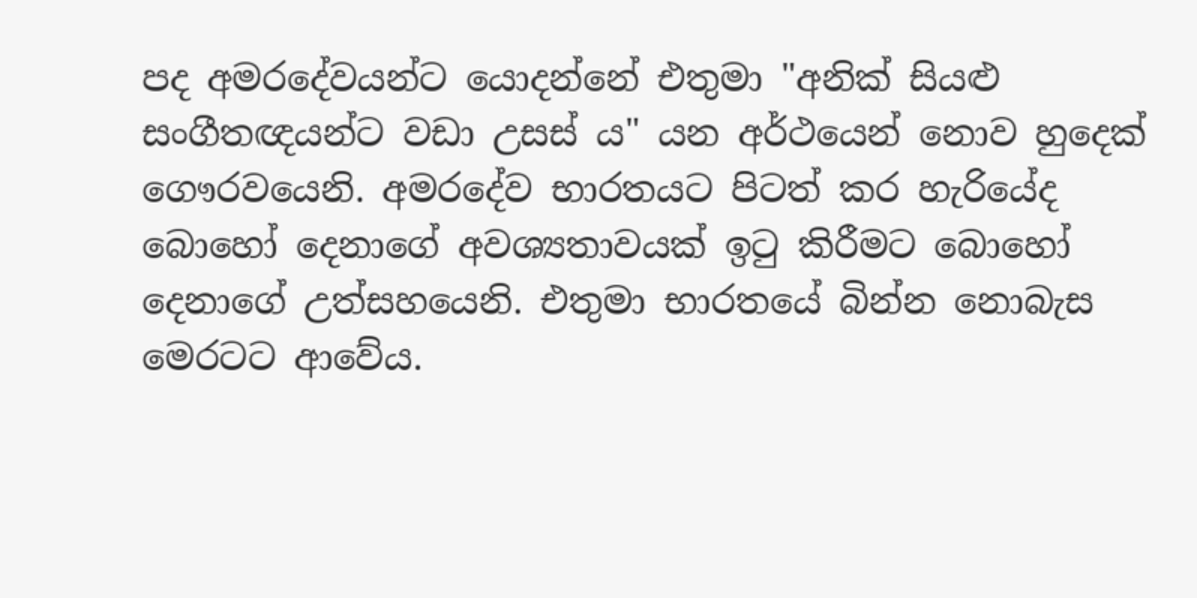පද අමරදේවයන්ට යොදන්නේ එතුමා "අනික් සියළු සංගීතඥයන්ට වඩා උසස් ය" යන අර්ථයෙන් නොව හුදෙක් ගෞරවයෙනි. අමරදේව භාරතයට පිටත් කර හැරියේද බොහෝ දෙනාගේ අවශ්‍යතාවයක් ඉටු කිරීමට බොහෝ දෙනාගේ උත්සහයෙනි. එතුමා භාරතයේ බින්න නොබැස මෙරටට ආවේය.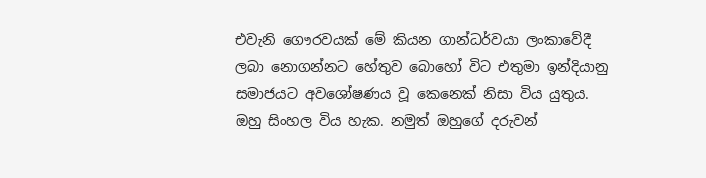එවැනි ගෞරවයක් මේ කියන ගාන්ධර්වයා ලංකාවේදී ලබා නොගන්නට හේතුව බොහෝ විට එතුමා ඉන්දියානු සමාජයට අවශෝෂණය වූ කෙනෙක් නිසා විය යුතුය. ඔහු සිංහල විය හැක. නමුත් ඔහුගේ දරුවන්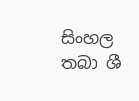සිංහල තබා ශී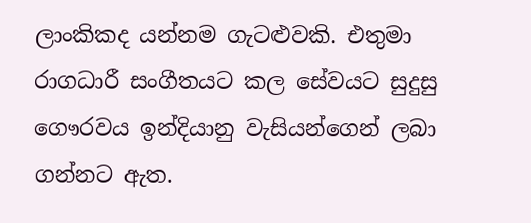ලාංකිකද යන්නම ගැටළුවකි. එතුමා රාගධාරී සංගීතයට කල සේවයට සුදුසු ගෞරවය ඉන්දියානු වැසියන්ගෙන් ලබා ගන්නට ඇත.